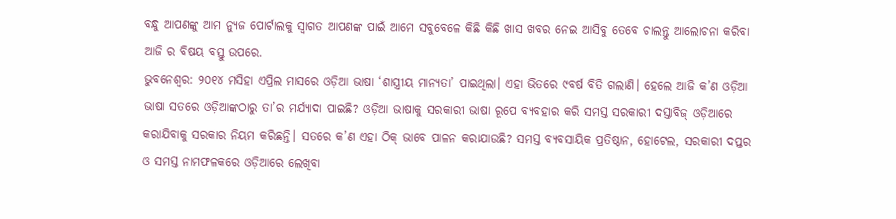ବନ୍ଧୁ ଆପଣଙ୍କୁ ଆମ ନ୍ୟୁଜ ପୋର୍ଟାଲକୁ ସ୍ଵାଗତ ଆପଣଙ୍କ ପାଇଁ ଆମେ ସବୁବେଳେ କିଛି କିଛି ଖାସ ଖବର ନେଇ ଆସିବୁ ତେବେ ଚାଲନ୍ତୁ ଆଲୋଚନା କରିବା ଆଜି ର ବିଷୟ ବସ୍ତୁ ଉପରେ.
ଭୁବନେଶ୍ବର: ୨୦୧୪ ମସିହା ଏପ୍ରିଲ ମାସରେ ଓଡ଼ିଆ ଭାଷା ‘ଶାସ୍ତ୍ରୀୟ ମାନ୍ୟତା’ ପାଇଥିଲା। ଏହା ଭିତରେ ୯ବର୍ଷ ବିତି ଗଲାଣି। ହେଲେ ଆଜି କ’ଣ ଓଡ଼ିଆ ଭାଷା ସତରେ ଓଡ଼ିଆଙ୍କଠାରୁ ତା’ର ମର୍ଯ୍ୟାଦା ପାଇଛି? ଓଡ଼ିଆ ଭାଷାକୁ ସରକାରୀ ଭାଷା ରୂପେ ବ୍ୟବହାର କରି ସମସ୍ତ ସରକାରୀ ଦସ୍ତାବିଜ୍ ଓଡ଼ିଆରେ କରାଯିବାକୁ ସରକାର ନିୟମ କରିଛନ୍ତି। ସତରେ କ’ଣ ଏହା ଠିକ୍ ଭାବେ ପାଳନ କରାଯାଉଛି? ସମସ୍ତ ବ୍ୟବସାୟିକ ପ୍ରତିଷ୍ଠାନ, ହୋଟେଲ, ସରକାରୀ ଦପ୍ତର ଓ ସମସ୍ତ ନାମଫଳକରେ ଓଡ଼ିଆରେ ଲେଖିବା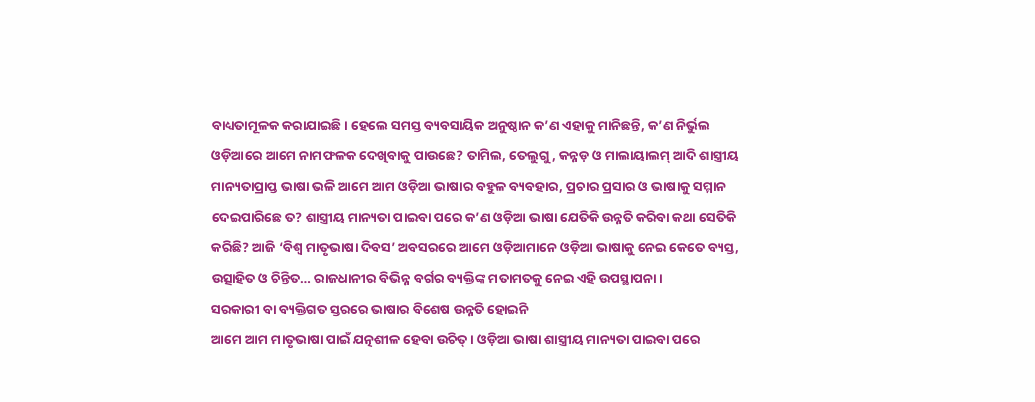ବାଧ୍ୟତାମୂଳକ କରାଯାଇଛି। ହେଲେ ସମସ୍ତ ବ୍ୟବସାୟିକ ଅନୁଷ୍ଠାନ କ’ଣ ଏହାକୁ ମାନିଛନ୍ତି, କ’ଣ ନିର୍ଭୁଲ ଓଡ଼ିଆରେ ଆମେ ନାମଫଳକ ଦେଖିବାକୁ ପାଉଛେ? ତାମିଲ, ତେଲୁଗୁ, କନ୍ନଡ଼ ଓ ମାଲାୟାଲମ୍ ଆଦି ଶାସ୍ତ୍ରୀୟ ମାନ୍ୟତାପ୍ରାପ୍ତ ଭାଷା ଭଳି ଆମେ ଆମ ଓଡ଼ିଆ ଭାଷାର ବହୁଳ ବ୍ୟବହାର, ପ୍ରଚାର ପ୍ରସାର ଓ ଭାଷାକୁ ସମ୍ମାନ ଦେଇପାରିଛେ ତ? ଶାସ୍ତ୍ରୀୟ ମାନ୍ୟତା ପାଇବା ପରେ କ’ଣ ଓଡ଼ିଆ ଭାଷା ଯେତିକି ଉନ୍ନତି କରିବା କଥା ସେତିକି କରିଛି? ଆଜି ‘ବିଶ୍ବ ମାତୃଭାଷା ଦିବସ’ ଅବସରରେ ଆମେ ଓଡ଼ିଆମାନେ ଓଡ଼ିଆ ଭାଷାକୁ ନେଇ କେତେ ବ୍ୟସ୍ତ, ଉତ୍ସାହିତ ଓ ଚିନ୍ତିତ… ରାଜଧାନୀର ବିଭିନ୍ନ ବର୍ଗର ବ୍ୟକ୍ତିଙ୍କ ମତାମତକୁ ନେଇ ଏହି ଉପସ୍ଥାପନା।
ସରକାରୀ ବା ବ୍ୟକ୍ତିଗତ ସ୍ତରରେ ଭାଷାର ବିଶେଷ ଉନ୍ନତି ହୋଇନି
ଆମେ ଆମ ମାତୃଭାଷା ପାଇଁ ଯତ୍ନଶୀଳ ହେବା ଉଚିତ୍। ଓଡ଼ିଆ ଭାଷା ଶାସ୍ତ୍ରୀୟ ମାନ୍ୟତା ପାଇବା ପରେ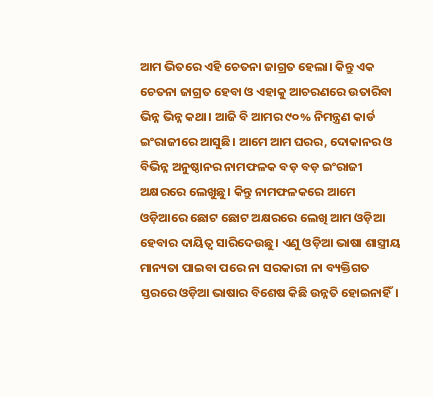ଆମ ଭିତରେ ଏହି ଚେତନା ଜାଗ୍ରତ ହେଲା। କିନ୍ତୁ ଏକ ଚେତନା ଜାଗ୍ରତ ହେବା ଓ ଏହାକୁ ଆଚରଣରେ ଉତାରିବା ଭିନ୍ନ ଭିନ୍ନ କଥା। ଆଜି ବି ଆମର ୯୦% ନିମନ୍ତ୍ରଣ କାର୍ଡ ଇଂରାଜୀରେ ଆସୁଛି। ଆମେ ଆମ ଘରର, ଦୋକାନର ଓ ବିଭିନ୍ନ ଅନୁଷ୍ଠାନର ନାମଫଳକ ବଡ଼ ବଡ଼ ଇଂରାଜୀ ଅକ୍ଷରରେ ଲେଖୁଛୁ। କିନ୍ତୁ ନାମଫଳକରେ ଆମେ ଓଡ଼ିଆରେ ଛୋଟ ଛୋଟ ଅକ୍ଷରରେ ଲେଖି ଆମ ଓଡ଼ିଆ ହେବାର ଦାୟିତ୍ବ ସାରିଦେଉଛୁ। ଏଣୁ ଓଡ଼ିଆ ଭାଷା ଶାସ୍ତ୍ରୀୟ ମାନ୍ୟତା ପାଇବା ପରେ ନା ସରକାରୀ ନା ବ୍ୟକ୍ତିଗତ ସ୍ତରରେ ଓଡ଼ିଆ ଭାଷାର ବିଶେଷ କିଛି ଉନ୍ନତି ହୋଇନାହିଁ।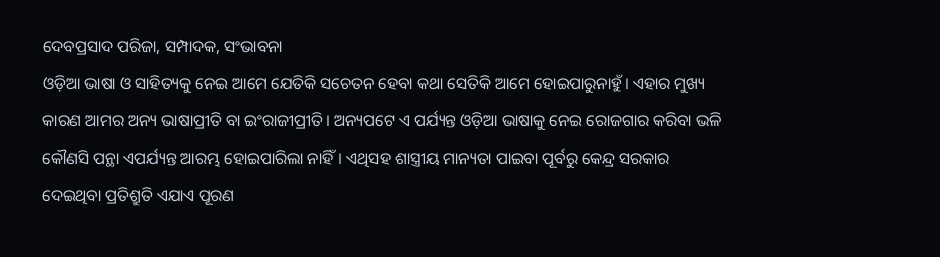ଦେବପ୍ରସାଦ ପରିଜା, ସମ୍ପାଦକ, ସଂଭାବନା
ଓଡ଼ିଆ ଭାଷା ଓ ସାହିତ୍ୟକୁ ନେଇ ଆମେ ଯେତିକି ସଚେତନ ହେବା କଥା ସେତିକି ଆମେ ହୋଇପାରୁନାହୁଁ। ଏହାର ମୁଖ୍ୟ କାରଣ ଆମର ଅନ୍ୟ ଭାଷାପ୍ରୀତି ବା ଇଂରାଜୀପ୍ରୀତି। ଅନ୍ୟପଟେ ଏ ପର୍ଯ୍ୟନ୍ତ ଓଡ଼ିଆ ଭାଷାକୁ ନେଇ ରୋଜଗାର କରିବା ଭଳି କୌଣସି ପନ୍ଥା ଏପର୍ଯ୍ୟନ୍ତ ଆରମ୍ଭ ହୋଇପାରିଲା ନାହିଁ। ଏଥିସହ ଶାସ୍ତ୍ରୀୟ ମାନ୍ୟତା ପାଇବା ପୂର୍ବରୁ କେନ୍ଦ୍ର ସରକାର ଦେଇଥିବା ପ୍ରତିଶ୍ରୁତି ଏଯାଏ ପୂରଣ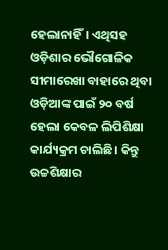ହେଲାନାହିଁ। ଏଥିସହ ଓଡ଼ିଶାର ଭୌଗୋଳିକ ସୀମାରେଖା ବାହାରେ ଥିବା ଓଡ଼ିଆଙ୍କ ପାଇଁ ୨୦ ବର୍ଷ ହେଲା କେବଳ ଲିପିଶିକ୍ଷା କାର୍ଯ୍ୟକ୍ରମ ଚାଲିଛି। କିନ୍ତୁ ଉଚ୍ଚଶିକ୍ଷାର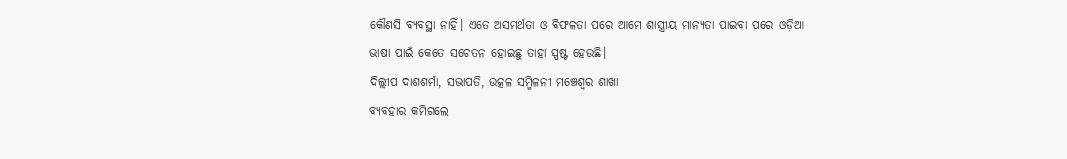କୌଣସି ବ୍ୟବସ୍ଥା ନାହିଁ। ଏତେ ଅସମର୍ଥତା ଓ ବିଫଳତା ପରେ ଆମେ ଶାସ୍ତ୍ରୀୟ ମାନ୍ୟତା ପାଇବା ପରେ ଓଡ଼ିଆ ଭାଷା ପାଇଁ କେତେ ସଚେତନ ହୋଇଛୁ ତାହା ସ୍ପଷ୍ଟ ହେଉଛି।
ଦିଲ୍ଲୀପ ଦାଶଶର୍ମା, ସଭାପତି, ଉତ୍କଳ ସମ୍ମିଳନୀ ମଞ୍ଚେଶ୍ବର ଶାଖା
ବ୍ୟବହାର କମିଗଲେ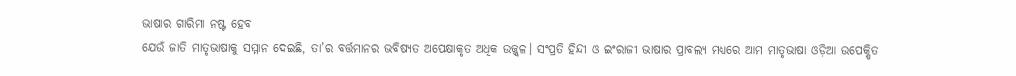ଭାଷାର ଗାରିମା ନଷ୍ଟ ହେବ
ଯେଉଁ ଜାତି ମାତୃଭାଷାକୁ ସମ୍ମାନ ଦେଇଛି, ତା’ର ବର୍ତ୍ତମାନର ଭବିଷ୍ୟତ ଅପେକ୍ଷାକୃତ ଅଧିକ ଉଜ୍ଜ୍ବଳ। ସଂପ୍ରତି ହିନ୍ଦୀ ଓ ଇଂରାଜୀ ଭାଷାର ପ୍ରାବଲ୍ୟ ମଧ୍ୟରେ ଆମ ମାତୃଭାଷା ଓଡ଼ିଆ ଉପେକ୍ଷିତ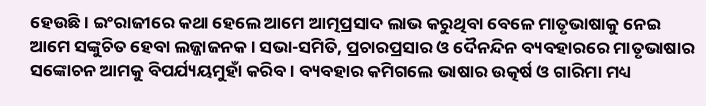ହେଉଛି। ଇଂରାଜୀରେ କଥା ହେଲେ ଆମେ ଆତ୍ମପ୍ରସାଦ ଲାଭ କରୁଥିବା ବେଳେ ମାତୃଭାଷାକୁ ନେଇ ଆମେ ସଙ୍କୁଚିତ ହେବା ଲଜ୍ଜାଜନକ। ସଭା-ସମିତି, ପ୍ରଚାରପ୍ରସାର ଓ ଦୈନନ୍ଦିନ ବ୍ୟବହାରରେ ମାତୃଭାଷାର ସଙ୍କୋଚନ ଆମକୁ ବିପର୍ଯ୍ୟୟମୁହାଁ କରିବ। ବ୍ୟବହାର କମିଗଲେ ଭାଷାର ଉତ୍କର୍ଷ ଓ ଗାରିମା ମଧ୍ୟ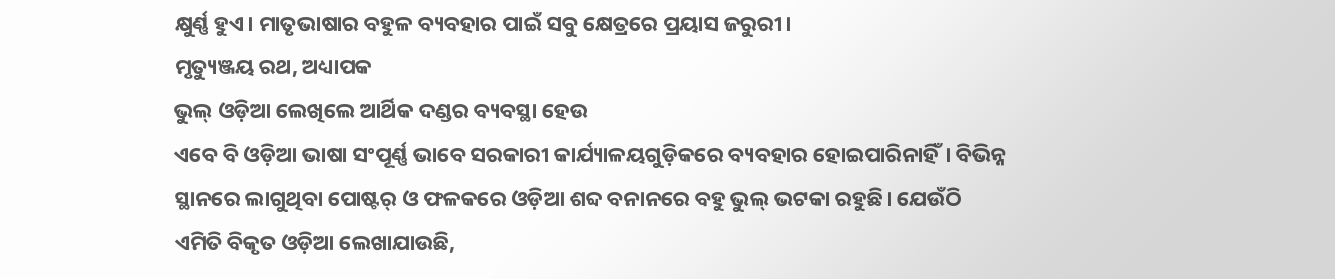କ୍ଷୁର୍ଣ୍ଣ ହୁଏ। ମାତୃଭାଷାର ବହୁଳ ବ୍ୟବହାର ପାଇଁ ସବୁ କ୍ଷେତ୍ରରେ ପ୍ରୟାସ ଜରୁରୀ।
ମୃତ୍ୟୁଞ୍ଜୟ ରଥ, ଅଧ୍ୟାପକ
ଭୁଲ୍ ଓଡ଼ିଆ ଲେଖିଲେ ଆର୍ଥିକ ଦଣ୍ଡର ବ୍ୟବସ୍ଥା ହେଉ
ଏବେ ବି ଓଡ଼ିଆ ଭାଷା ସଂପୂର୍ଣ୍ଣ ଭାବେ ସରକାରୀ କାର୍ଯ୍ୟାଳୟଗୁଡ଼ିକରେ ବ୍ୟବହାର ହୋଇପାରିନାହିଁ। ବିଭିନ୍ନ ସ୍ଥାନରେ ଲାଗୁଥିବା ପୋଷ୍ଟର୍ ଓ ଫଳକରେ ଓଡ଼ିଆ ଶବ୍ଦ ବନାନରେ ବହୁ ଭୁଲ୍ ଭଟକା ରହୁଛି। ଯେଉଁଠି ଏମିତି ବିକୃତ ଓଡ଼ିଆ ଲେଖାଯାଉଛି,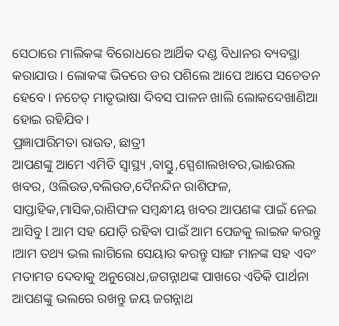ସେଠାରେ ମାଲିକଙ୍କ ବିରୋଧରେ ଆର୍ଥିକ ଦଣ୍ଡ ବିଧାନର ବ୍ୟବସ୍ଥା କରାଯାଉ। ଲୋକଙ୍କ ଭିତରେ ଡର ପଶିଲେ ଆପେ ଆପେ ସଚେତନ ହେବେ। ନଚେତ୍ ମାତୃଭାଷା ଦିବସ ପାଳନ ଖାଲି ଲୋକଦେଖାଣିଆ ହୋଇ ରହିଯିବ।
ପ୍ରଜ୍ଞାପାରିମତା ରାଉତ, ଛାତ୍ରୀ
ଆପଣଙ୍କୁ ଆମେ ଏମିତି ସ୍ଵାସ୍ଥ୍ୟ ,ବାସ୍ତୁ,ସ୍ପେଶାଲଖବର,ଭାଈରଲ ଖବର, ଓଲିଉଡ,ବଲିଉଡ,ଦୈନନ୍ଦିନ ରାଶିଫଳ, ସାପ୍ତାହିକ,ମାସିକ,ରାଶିଫଳ ସମ୍ଵନ୍ଧୀୟ ଖବର ଆପଣଙ୍କ ପାଇଁ ନେଇ ଆସିବୁ l ଆମ ସହ ଯୋଡ଼ି ରହିବା ପାଇଁ ଆମ ପେଜକୁ ଲାଇକ କରନ୍ତୁ ।ଆମ ତଥ୍ୟ ଭଲ ଲାଗିଲେ ସେୟାର କରନ୍ତୁ ସାଙ୍ଗ ମାନଙ୍କ ସହ ଏବଂ ମତାମତ ଦେବାକୁ ଅନୁରୋଧ,ଜଗନ୍ନାଥଙ୍କ ପାଖରେ ଏତିକି ପାର୍ଥନା ଆପଣଙ୍କୁ ଭଲରେ ରଖନ୍ତୁ ଜୟ ଜଗନ୍ନାଥ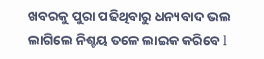ଖବରକୁ ପୁରା ପଢିଥିବାରୁ ଧନ୍ୟବାଦ ଭଲ ଲାଗିଲେ ନିଶ୍ଚୟ ତଳେ ଲାଇକ କରିବେ l